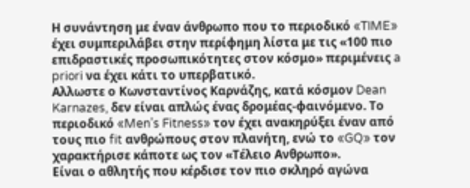Η συνάντηση με έναν άνθρωπο που το περιοδικό «TIME» έχει συμπεριλάβει στην περίφημη λίστα με τις «100 πιο επιδραστικές προσωπικότητες στον κόσμο» περιμένεις a priori να έχει κάτι το υπερβατικό.
Αλλωστε ο Κωνσταντίνος Καρνάζης, κατά κόσμον Dean Karnazes, δεν είναι απλώς ένας δρομέας-φαινόμενο. Το περιοδικό «Men’s Fitness» τον έχει ανακηρύξει έναν από τους πιο fit ανθρώπους στον πλανήτη, ενώ το «GQ» τον χαρακτήρισε κάποτε ως τον «Τέλειο Ανθρωπο».
Είναι ο αθλητής που κέρδισε τον πιο σκληρό αγώνα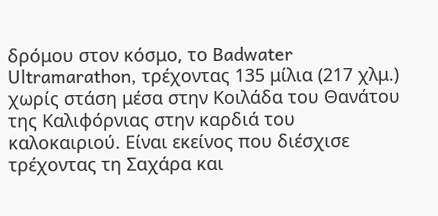δρόμου στον κόσμο, το Badwater Ultramarathon, τρέχοντας 135 μίλια (217 χλμ.) χωρίς στάση μέσα στην Κοιλάδα του Θανάτου της Καλιφόρνιας στην καρδιά του καλοκαιριού. Είναι εκείνος που διέσχισε τρέχοντας τη Σαχάρα και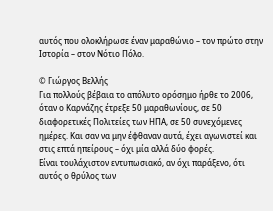αυτός που ολοκλήρωσε έναν μαραθώνιο – τον πρώτο στην Ιστορία – στον Νότιο Πόλο.

© Γιώργος Βελλής
Για πολλούς βέβαια το απόλυτο ορόσημο ήρθε το 2006, όταν ο Καρνάζης έτρεξε 50 μαραθωνίους, σε 50 διαφορετικές Πολιτείες των ΗΠΑ, σε 50 συνεχόμενες ημέρες. Και σαν να μην έφθαναν αυτά, έχει αγωνιστεί και στις επτά ηπείρους – όχι μία αλλά δύο φορές.
Είναι τουλάχιστον εντυπωσιακό, αν όχι παράξενο, ότι αυτός ο θρύλος των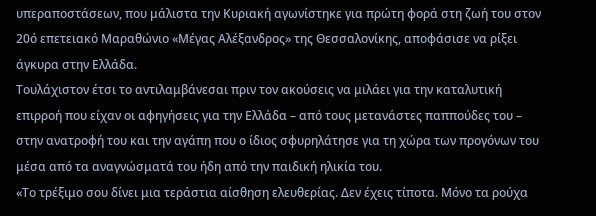υπεραποστάσεων, που μάλιστα την Κυριακή αγωνίστηκε για πρώτη φορά στη ζωή του στον 20ό επετειακό Μαραθώνιο «Μέγας Αλέξανδρος» της Θεσσαλονίκης, αποφάσισε να ρίξει άγκυρα στην Ελλάδα.
Τουλάχιστον έτσι το αντιλαμβάνεσαι πριν τον ακούσεις να μιλάει για την καταλυτική επιρροή που είχαν οι αφηγήσεις για την Ελλάδα – από τους μετανάστες παππούδες του – στην ανατροφή του και την αγάπη που ο ίδιος σφυρηλάτησε για τη χώρα των προγόνων του μέσα από τα αναγνώσματά του ήδη από την παιδική ηλικία του.
«Το τρέξιμο σου δίνει μια τεράστια αίσθηση ελευθερίας. Δεν έχεις τίποτα. Μόνο τα ρούχα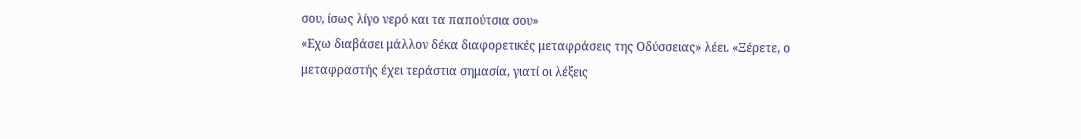σου, ίσως λίγο νερό και τα παπούτσια σου»
«Εχω διαβάσει μάλλον δέκα διαφορετικές μεταφράσεις της Οδύσσειας» λέει. «Ξέρετε, ο μεταφραστής έχει τεράστια σημασία, γιατί οι λέξεις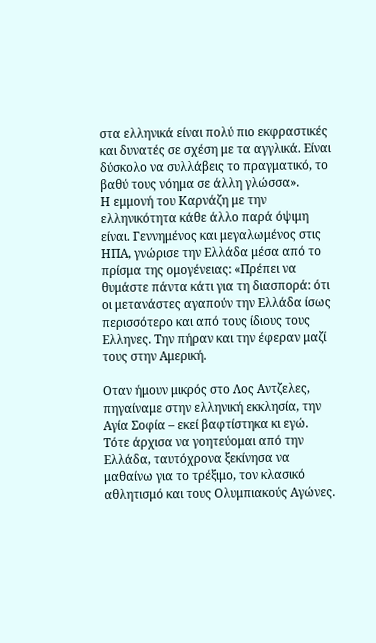στα ελληνικά είναι πολύ πιο εκφραστικές και δυνατές σε σχέση με τα αγγλικά. Είναι δύσκολο να συλλάβεις το πραγματικό, το βαθύ τους νόημα σε άλλη γλώσσα».
Η εμμονή του Καρνάζη με την ελληνικότητα κάθε άλλο παρά όψιμη είναι. Γεννημένος και μεγαλωμένος στις ΗΠΑ, γνώρισε την Ελλάδα μέσα από το πρίσμα της ομογένειας: «Πρέπει να θυμάστε πάντα κάτι για τη διασπορά: ότι οι μετανάστες αγαπούν την Ελλάδα ίσως περισσότερο και από τους ίδιους τους Ελληνες. Την πήραν και την έφεραν μαζί τους στην Αμερική.

Οταν ήμουν μικρός στο Λος Αντζελες, πηγαίναμε στην ελληνική εκκλησία, την Αγία Σοφία – εκεί βαφτίστηκα κι εγώ. Τότε άρχισα να γοητεύομαι από την Ελλάδα, ταυτόχρονα ξεκίνησα να μαθαίνω για το τρέξιμο, τον κλασικό αθλητισμό και τους Ολυμπιακούς Αγώνες.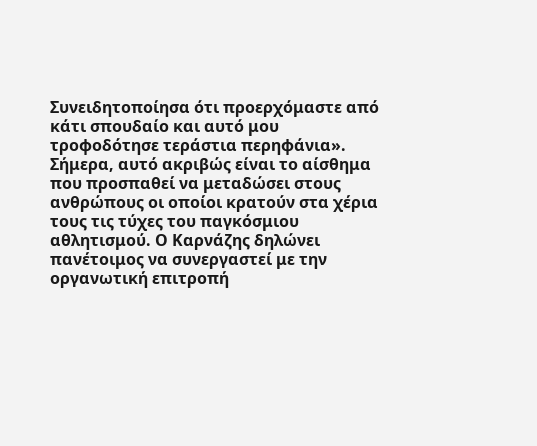Συνειδητοποίησα ότι προερχόμαστε από κάτι σπουδαίο και αυτό μου τροφοδότησε τεράστια περηφάνια».
Σήμερα, αυτό ακριβώς είναι το αίσθημα που προσπαθεί να μεταδώσει στους ανθρώπους οι οποίοι κρατούν στα χέρια τους τις τύχες του παγκόσμιου αθλητισμού. Ο Καρνάζης δηλώνει πανέτοιμος να συνεργαστεί με την οργανωτική επιτροπή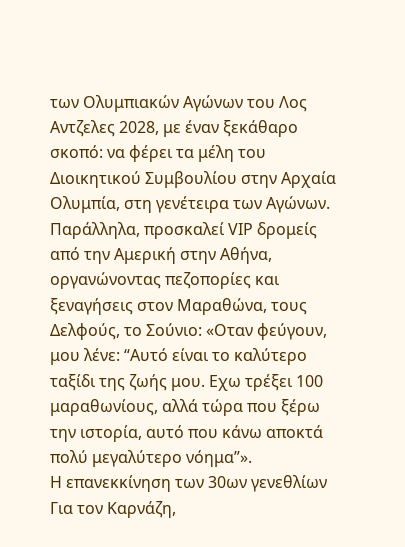των Ολυμπιακών Αγώνων του Λος Αντζελες 2028, με έναν ξεκάθαρο σκοπό: να φέρει τα μέλη του Διοικητικού Συμβουλίου στην Αρχαία Ολυμπία, στη γενέτειρα των Αγώνων.
Παράλληλα, προσκαλεί VIP δρομείς από την Αμερική στην Αθήνα, οργανώνοντας πεζοπορίες και ξεναγήσεις στον Μαραθώνα, τους Δελφούς, το Σούνιο: «Οταν φεύγουν, μου λένε: “Αυτό είναι το καλύτερο ταξίδι της ζωής μου. Εχω τρέξει 100 μαραθωνίους, αλλά τώρα που ξέρω την ιστορία, αυτό που κάνω αποκτά πολύ μεγαλύτερο νόημα”».
Η επανεκκίνηση των 30ων γενεθλίων
Για τον Καρνάζη,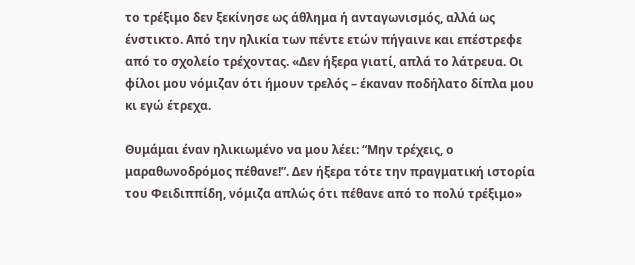το τρέξιμο δεν ξεκίνησε ως άθλημα ή ανταγωνισμός, αλλά ως ένστικτο. Από την ηλικία των πέντε ετών πήγαινε και επέστρεφε από το σχολείο τρέχοντας. «Δεν ήξερα γιατί, απλά το λάτρευα. Οι φίλοι μου νόμιζαν ότι ήμουν τρελός – έκαναν ποδήλατο δίπλα μου κι εγώ έτρεχα.

Θυμάμαι έναν ηλικιωμένο να μου λέει: “Μην τρέχεις, ο μαραθωνοδρόμος πέθανε!”. Δεν ήξερα τότε την πραγματική ιστορία του Φειδιππίδη, νόμιζα απλώς ότι πέθανε από το πολύ τρέξιμο»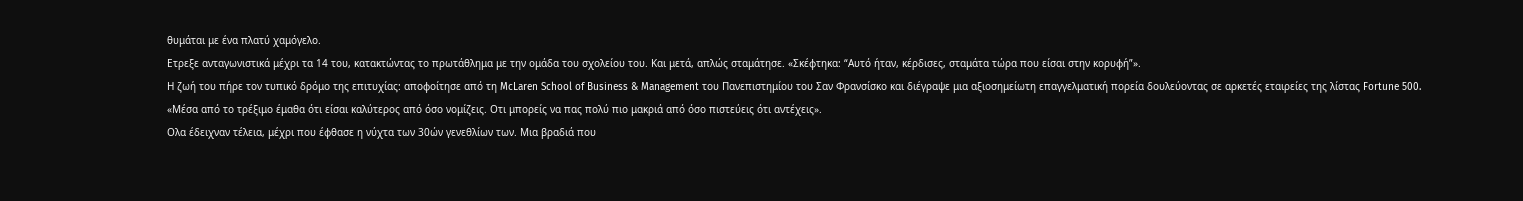θυμάται με ένα πλατύ χαμόγελο.
Ετρεξε ανταγωνιστικά μέχρι τα 14 του, κατακτώντας το πρωτάθλημα με την ομάδα του σχολείου του. Και μετά, απλώς σταμάτησε. «Σκέφτηκα: “Αυτό ήταν, κέρδισες, σταμάτα τώρα που είσαι στην κορυφή”».
Η ζωή του πήρε τον τυπικό δρόμο της επιτυχίας: αποφοίτησε από τη McLaren School of Business & Management του Πανεπιστημίου του Σαν Φρανσίσκο και διέγραψε μια αξιοσημείωτη επαγγελματική πορεία δουλεύοντας σε αρκετές εταιρείες της λίστας Fortune 500.
«Μέσα από το τρέξιμο έμαθα ότι είσαι καλύτερος από όσο νομίζεις. Οτι μπορείς να πας πολύ πιο μακριά από όσο πιστεύεις ότι αντέχεις».
Ολα έδειχναν τέλεια, μέχρι που έφθασε η νύχτα των 30ών γενεθλίων των. Μια βραδιά που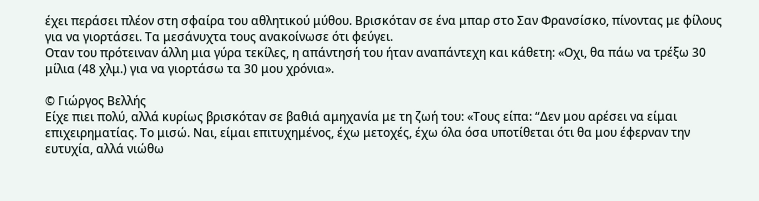έχει περάσει πλέον στη σφαίρα του αθλητικού μύθου. Βρισκόταν σε ένα μπαρ στο Σαν Φρανσίσκο, πίνοντας με φίλους για να γιορτάσει. Τα μεσάνυχτα τους ανακοίνωσε ότι φεύγει.
Οταν του πρότειναν άλλη μια γύρα τεκίλες, η απάντησή του ήταν αναπάντεχη και κάθετη: «Οχι, θα πάω να τρέξω 30 μίλια (48 χλμ.) για να γιορτάσω τα 30 μου χρόνια».

© Γιώργος Βελλής
Είχε πιει πολύ, αλλά κυρίως βρισκόταν σε βαθιά αμηχανία με τη ζωή του: «Τους είπα: “Δεν μου αρέσει να είμαι επιχειρηματίας. Το μισώ. Ναι, είμαι επιτυχημένος, έχω μετοχές, έχω όλα όσα υποτίθεται ότι θα μου έφερναν την ευτυχία, αλλά νιώθω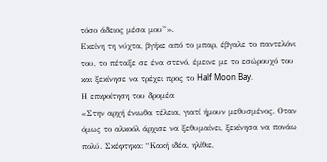τόσο άδειος μέσα μου”».
Εκείνη τη νύχτα, βγήκε από το μπαρ, έβγαλε το παντελόνι του, το πέταξε σε ένα στενό, έμεινε με το εσώρουχό του και ξεκίνησε να τρέχει προς το Half Moon Bay.
Η επιφοίτηση του δρομέα
«Στην αρχή ένιωθα τέλεια, γιατί ήμουν μεθυσμένος. Οταν όμως το αλκοόλ άρχισε να ξεθυμαίνει, ξεκίνησα να πονάω πολύ. Σκέφτηκα: “Κακή ιδέα, ηλίθιε,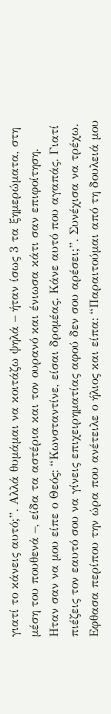γιατί το κάνεις αυτό;”. Αλλά θυμάμαι να κοιτάζω ψηλά – ήταν ίσως 3 τα ξημερώματα, στη μέση του πουθενά –, είδα τα αστέρια και τον ουρανό και ένιωσα κάτι σαν επιφοίτηση.
Ηταν σαν να μου είπε ο Θεός: “Κωνσταντίνε, είσαι δρομέας. Κάνε αυτό που αγαπάς. Γιατί πιέζεις τον εαυτό σου να γίνεις επιχειρηματίας αφού δεν σου αρέσει;”. Συνέχισα να τρέχω. Εφθασα περίπου την ώρα που ανέτειλε ο ήλιος και είπα: “Παραιτούμαι από τη δουλειά μου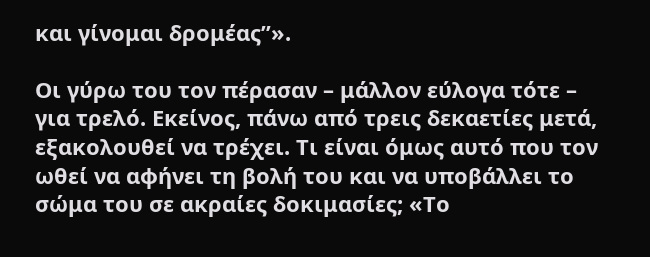και γίνομαι δρομέας”».

Οι γύρω του τον πέρασαν – μάλλον εύλογα τότε – για τρελό. Εκείνος, πάνω από τρεις δεκαετίες μετά, εξακολουθεί να τρέχει. Τι είναι όμως αυτό που τον ωθεί να αφήνει τη βολή του και να υποβάλλει το σώμα του σε ακραίες δοκιμασίες; «Το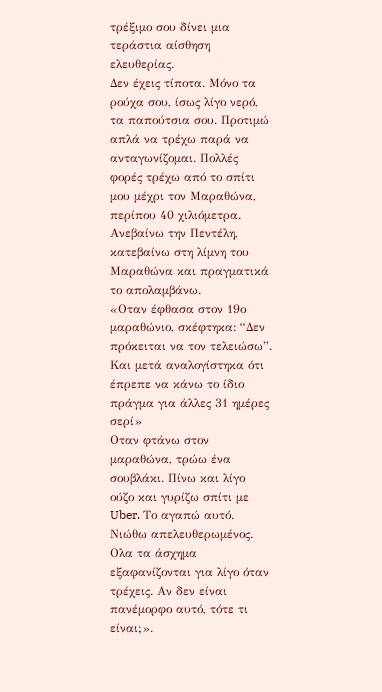τρέξιμο σου δίνει μια τεράστια αίσθηση ελευθερίας.
Δεν έχεις τίποτα. Μόνο τα ρούχα σου, ίσως λίγο νερό, τα παπούτσια σου. Προτιμώ απλά να τρέχω παρά να ανταγωνίζομαι. Πολλές φορές τρέχω από το σπίτι μου μέχρι τον Μαραθώνα, περίπου 40 χιλιόμετρα. Ανεβαίνω την Πεντέλη, κατεβαίνω στη λίμνη του Μαραθώνα και πραγματικά το απολαμβάνω.
«Οταν έφθασα στον 19ο μαραθώνιο, σκέφτηκα: “Δεν πρόκειται να τον τελειώσω”. Και μετά αναλογίστηκα ότι έπρεπε να κάνω το ίδιο πράγμα για άλλες 31 ημέρες σερί»
Οταν φτάνω στον μαραθώνα, τρώω ένα σουβλάκι. Πίνω και λίγο ούζο και γυρίζω σπίτι με Uber. Το αγαπώ αυτό. Νιώθω απελευθερωμένος. Ολα τα άσχημα εξαφανίζονται για λίγο όταν τρέχεις. Αν δεν είναι πανέμορφο αυτό, τότε τι είναι;».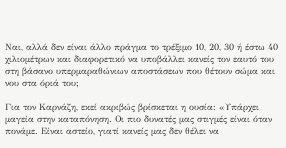Ναι, αλλά δεν είναι άλλο πράγμα το τρέξιμο 10, 20, 30 ή έστω 40 χιλιομέτρων και διαφορετικό να υποβάλλει κανείς τον εαυτό του στη βάσανο υπερμαραθώνιων αποστάσεων που θέτουν σώμα και νου στα όριά του;

Για τον Καρνάζη, εκεί ακριβώς βρίσκεται η ουσία: «Υπάρχει μαγεία στην καταπόνηση. Οι πιο δυνατές μας στιγμές είναι όταν πονάμε. Είναι αστείο, γιατί κανείς μας δεν θέλει να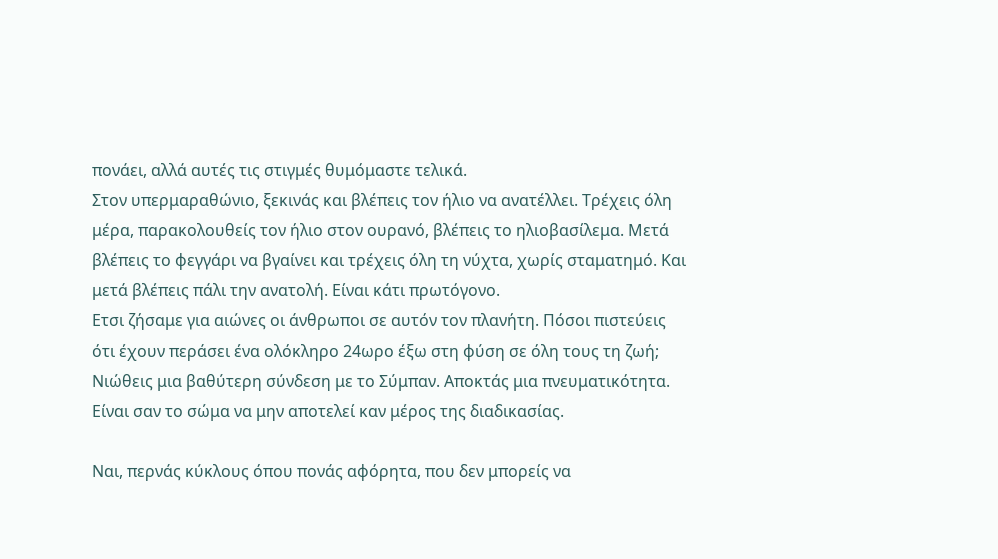πονάει, αλλά αυτές τις στιγμές θυμόμαστε τελικά.
Στον υπερμαραθώνιο, ξεκινάς και βλέπεις τον ήλιο να ανατέλλει. Τρέχεις όλη μέρα, παρακολουθείς τον ήλιο στον ουρανό, βλέπεις το ηλιοβασίλεμα. Μετά βλέπεις το φεγγάρι να βγαίνει και τρέχεις όλη τη νύχτα, χωρίς σταματημό. Και μετά βλέπεις πάλι την ανατολή. Είναι κάτι πρωτόγονο.
Ετσι ζήσαμε για αιώνες οι άνθρωποι σε αυτόν τον πλανήτη. Πόσοι πιστεύεις ότι έχουν περάσει ένα ολόκληρο 24ωρο έξω στη φύση σε όλη τους τη ζωή; Νιώθεις μια βαθύτερη σύνδεση με το Σύμπαν. Αποκτάς μια πνευματικότητα. Είναι σαν το σώμα να μην αποτελεί καν μέρος της διαδικασίας.

Ναι, περνάς κύκλους όπου πονάς αφόρητα, που δεν μπορείς να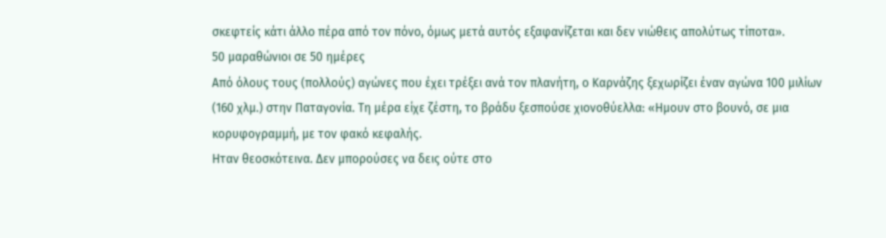σκεφτείς κάτι άλλο πέρα από τον πόνο, όμως μετά αυτός εξαφανίζεται και δεν νιώθεις απολύτως τίποτα».
50 μαραθώνιοι σε 50 ημέρες
Από όλους τους (πολλούς) αγώνες που έχει τρέξει ανά τον πλανήτη, ο Καρνάζης ξεχωρίζει έναν αγώνα 100 μιλίων (160 χλμ.) στην Παταγονία. Τη μέρα είχε ζέστη, το βράδυ ξεσπούσε χιονοθύελλα: «Ημουν στο βουνό, σε μια κορυφογραμμή, με τον φακό κεφαλής.
Ηταν θεοσκότεινα. Δεν μπορούσες να δεις ούτε στο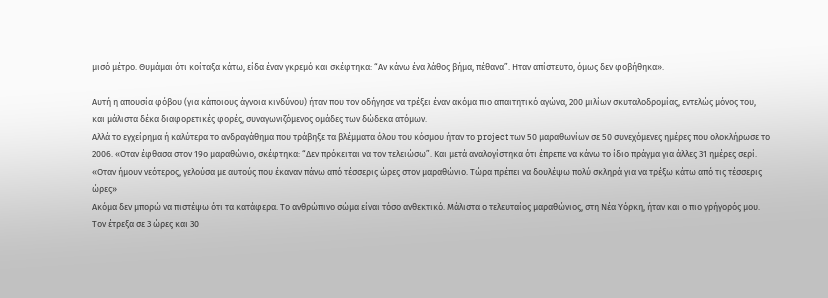μισό μέτρο. Θυμάμαι ότι κοίταξα κάτω, είδα έναν γκρεμό και σκέφτηκα: “Αν κάνω ένα λάθος βήμα, πέθανα”. Ηταν απίστευτο, όμως δεν φοβήθηκα».

Αυτή η απουσία φόβου (για κάποιους άγνοια κινδύνου) ήταν που τον οδήγησε να τρέξει έναν ακόμα πιο απαιτητικό αγώνα, 200 μιλίων σκυταλοδρομίας, εντελώς μόνος του, και μάλιστα δέκα διαφορετικές φορές, συναγωνιζόμενος ομάδες των δώδεκα ατόμων.
Αλλά το εγχείρημα ή καλύτερα το ανδραγάθημα που τράβηξε τα βλέμματα όλου του κόσμου ήταν το project των 50 μαραθωνίων σε 50 συνεχόμενες ημέρες που ολοκλήρωσε το 2006. «Οταν έφθασα στον 19ο μαραθώνιο, σκέφτηκα: “Δεν πρόκειται να τον τελειώσω”. Και μετά αναλογίστηκα ότι έπρεπε να κάνω το ίδιο πράγμα για άλλες 31 ημέρες σερί.
«Οταν ήμουν νεότερος, γελούσα με αυτούς που έκαναν πάνω από τέσσερις ώρες στον μαραθώνιο. Τώρα πρέπει να δουλέψω πολύ σκληρά για να τρέξω κάτω από τις τέσσερις ώρες»
Ακόμα δεν μπορώ να πιστέψω ότι τα κατάφερα. Το ανθρώπινο σώμα είναι τόσο ανθεκτικό. Μάλιστα ο τελευταίος μαραθώνιος, στη Νέα Υόρκη, ήταν και ο πιο γρήγορός μου. Τον έτρεξα σε 3 ώρες και 30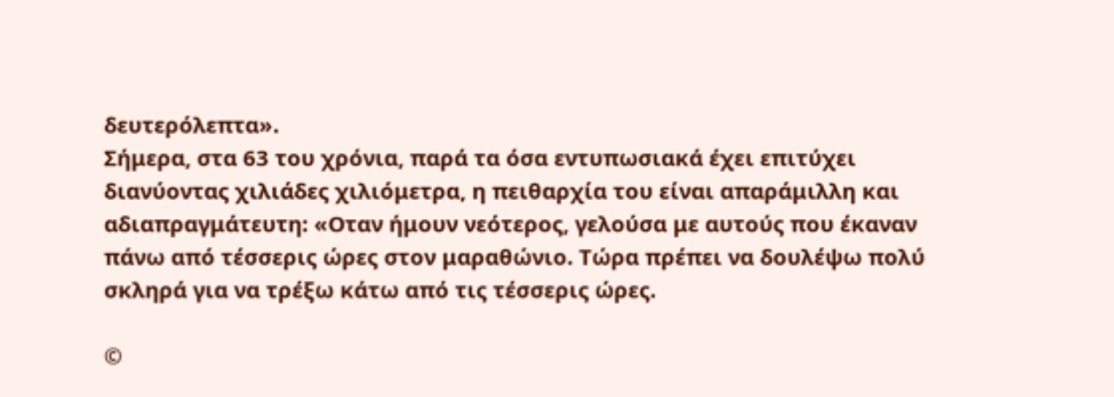δευτερόλεπτα».
Σήμερα, στα 63 του χρόνια, παρά τα όσα εντυπωσιακά έχει επιτύχει διανύοντας χιλιάδες χιλιόμετρα, η πειθαρχία του είναι απαράμιλλη και αδιαπραγμάτευτη: «Οταν ήμουν νεότερος, γελούσα με αυτούς που έκαναν πάνω από τέσσερις ώρες στον μαραθώνιο. Τώρα πρέπει να δουλέψω πολύ σκληρά για να τρέξω κάτω από τις τέσσερις ώρες.

©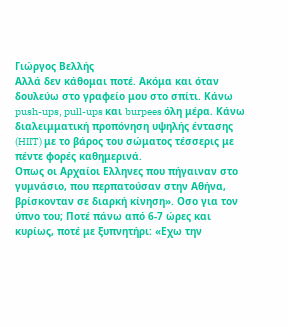Γιώργος Βελλής
Αλλά δεν κάθομαι ποτέ. Ακόμα και όταν δουλεύω στο γραφείο μου στο σπίτι. Κάνω push-ups, pull-ups και burpees όλη μέρα. Κάνω διαλειμματική προπόνηση υψηλής έντασης (HIIT) με το βάρος του σώματος τέσσερις με πέντε φορές καθημερινά.
Οπως οι Αρχαίοι Ελληνες που πήγαιναν στο γυμνάσιο, που περπατούσαν στην Αθήνα, βρίσκονταν σε διαρκή κίνηση». Οσο για τον ύπνο του; Ποτέ πάνω από 6-7 ώρες και κυρίως, ποτέ με ξυπνητήρι: «Εχω την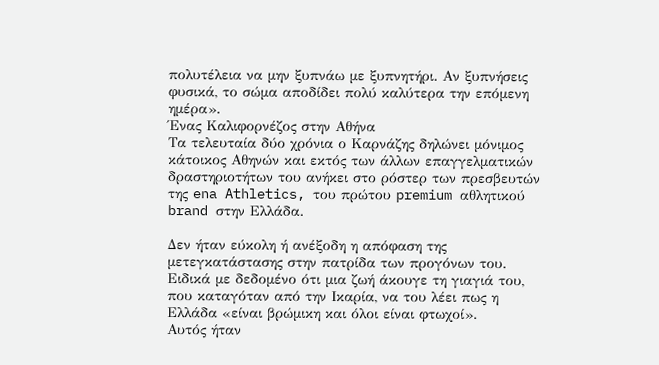πολυτέλεια να μην ξυπνάω με ξυπνητήρι. Αν ξυπνήσεις φυσικά, το σώμα αποδίδει πολύ καλύτερα την επόμενη ημέρα».
Ένας Καλιφορνέζος στην Αθήνα
Τα τελευταία δύο χρόνια ο Καρνάζης δηλώνει μόνιμος κάτοικος Αθηνών και εκτός των άλλων επαγγελματικών δραστηριοτήτων του ανήκει στο ρόστερ των πρεσβευτών της ena Athletics, του πρώτου premium αθλητικού brand στην Ελλάδα.

Δεν ήταν εύκολη ή ανέξοδη η απόφαση της μετεγκατάστασης στην πατρίδα των προγόνων του. Ειδικά με δεδομένο ότι μια ζωή άκουγε τη γιαγιά του, που καταγόταν από την Ικαρία, να του λέει πως η Ελλάδα «είναι βρώμικη και όλοι είναι φτωχοί».
Αυτός ήταν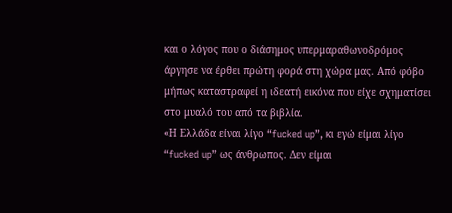και ο λόγος που ο διάσημος υπερμαραθωνοδρόμος άργησε να έρθει πρώτη φορά στη χώρα μας. Από φόβο μήπως καταστραφεί η ιδεατή εικόνα που είχε σχηματίσει στο μυαλό του από τα βιβλία.
«Η Ελλάδα είναι λίγο “fucked up”, κι εγώ είμαι λίγο “fucked up” ως άνθρωπος. Δεν είμαι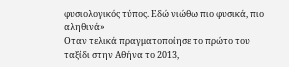φυσιολογικός τύπος. Εδώ νιώθω πιο φυσικά, πιο αληθινά»
Οταν τελικά πραγματοποίησε το πρώτο του ταξίδι στην Αθήνα το 2013,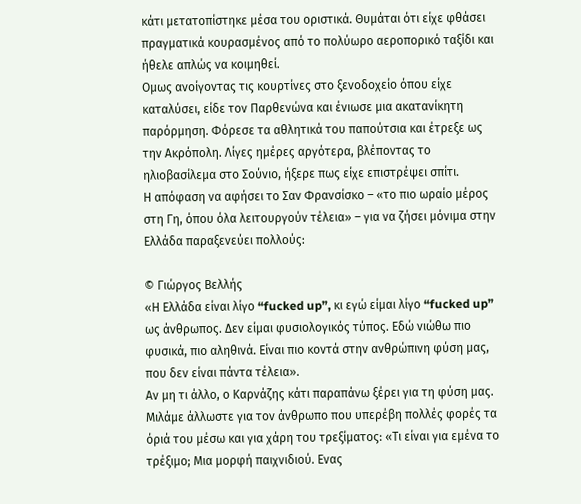κάτι μετατοπίστηκε μέσα του οριστικά. Θυμάται ότι είχε φθάσει πραγματικά κουρασμένος από το πολύωρο αεροπορικό ταξίδι και ήθελε απλώς να κοιμηθεί.
Ομως ανοίγοντας τις κουρτίνες στο ξενοδοχείο όπου είχε καταλύσει, είδε τον Παρθενώνα και ένιωσε μια ακατανίκητη παρόρμηση. Φόρεσε τα αθλητικά του παπούτσια και έτρεξε ως την Ακρόπολη. Λίγες ημέρες αργότερα, βλέποντας το ηλιοβασίλεμα στο Σούνιο, ήξερε πως είχε επιστρέψει σπίτι.
Η απόφαση να αφήσει το Σαν Φρανσίσκο – «το πιο ωραίο μέρος στη Γη, όπου όλα λειτουργούν τέλεια» – για να ζήσει μόνιμα στην Ελλάδα παραξενεύει πολλούς:

© Γιώργος Βελλής
«Η Ελλάδα είναι λίγο “fucked up”, κι εγώ είμαι λίγο “fucked up” ως άνθρωπος. Δεν είμαι φυσιολογικός τύπος. Εδώ νιώθω πιο φυσικά, πιο αληθινά. Είναι πιο κοντά στην ανθρώπινη φύση μας, που δεν είναι πάντα τέλεια».
Αν μη τι άλλο, ο Καρνάζης κάτι παραπάνω ξέρει για τη φύση μας. Μιλάμε άλλωστε για τον άνθρωπο που υπερέβη πολλές φορές τα όριά του μέσω και για χάρη του τρεξίματος: «Τι είναι για εμένα το τρέξιμο; Μια μορφή παιχνιδιού. Ενας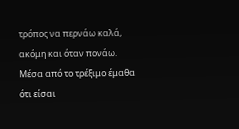τρόπος να περνάω καλά, ακόμη και όταν πονάω. Μέσα από το τρέξιμο έμαθα ότι είσαι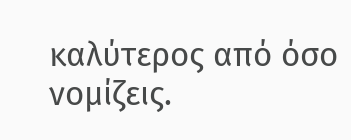καλύτερος από όσο νομίζεις.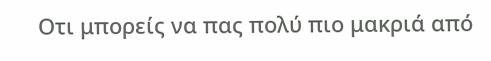Οτι μπορείς να πας πολύ πιο μακριά από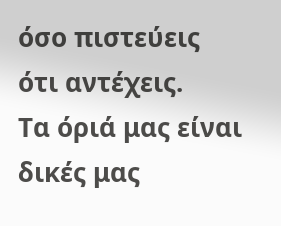όσο πιστεύεις ότι αντέχεις.
Τα όριά μας είναι δικές μας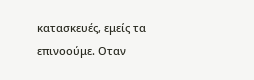κατασκευές, εμείς τα επινοούμε. Οταν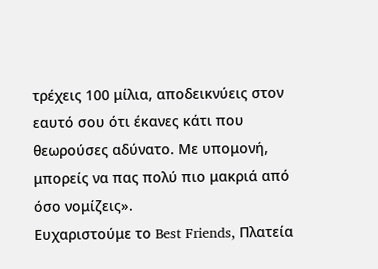τρέχεις 100 μίλια, αποδεικνύεις στον εαυτό σου ότι έκανες κάτι που θεωρούσες αδύνατο. Με υπομονή, μπορείς να πας πολύ πιο μακριά από όσο νομίζεις».
Ευχαριστούμε το Best Friends, Πλατεία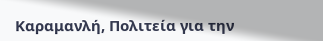Καραμανλή, Πολιτεία για την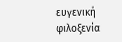ευγενική φιλοξενία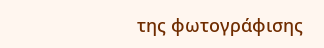της φωτογράφισης